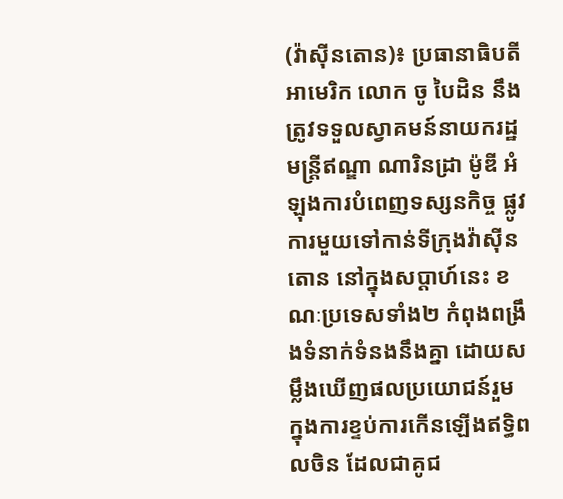(វ៉ាស៊ីនតោន)៖ ប្រធានាធិបតីអាមេរិក លោក ចូ បៃដិន នឹងត្រូវទទួលស្វាគមន៍នាយករដ្ឋមន្ត្រីឥណ្ឌា ណារិនដ្រា ម៉ូឌី អំឡុងការបំពេញទស្សនកិច្ច ផ្លូវការមួយទៅកាន់ទីក្រុងវ៉ាស៊ីនតោន នៅក្នុងសប្ដាហ៍នេះ ខណៈប្រទេសទាំង២ កំពុងពង្រឹងទំនាក់ទំនងនឹងគ្នា ដោយសម្លឹងឃើញផលប្រយោជន៍រួម ក្នុងការខ្ទប់ការកើនឡើងឥទ្ធិពលចិន ដែលជាគូជ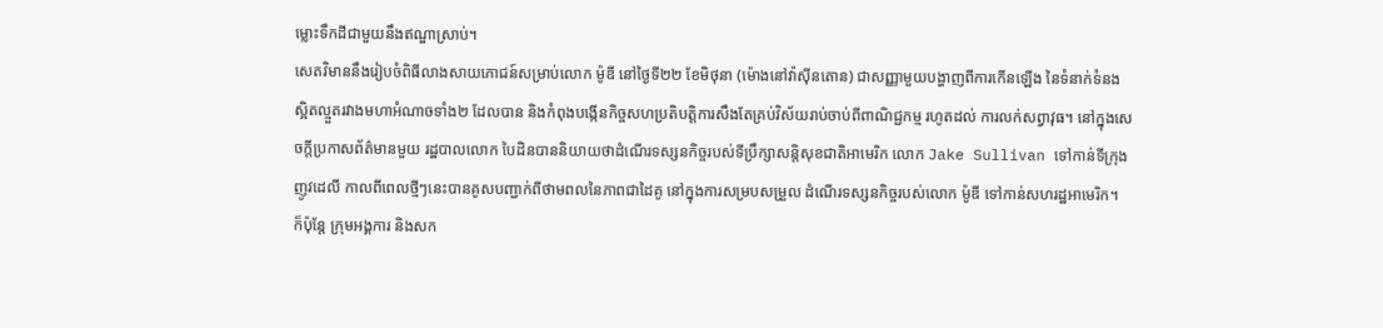ម្លោះទឹកដីជាមួយនឹងឥណ្ឌាស្រាប់។
សេតវិមាននឹងរៀបចំពិធីលាងសាយភោជន៍សម្រាប់លោក ម៉ូឌី នៅថ្ងៃទី២២ ខែមិថុនា (ម៉ោងនៅវ៉ាស៊ីនតោន) ជាសញ្ញាមួយបង្ហាញពីការកើនឡើង នៃទំនាក់ទំនងស្អិតល្មួតរវាងមហាអំណាចទាំង២ ដែលបាន និងកំពុងបង្កើនកិច្ចសហប្រតិបត្តិការសឹងតែគ្រប់វិស័យរាប់ចាប់ពីពាណិជ្ជកម្ម រហូតដល់ ការលក់សព្វាវុធ។ នៅក្នុងសេចក្ដីប្រកាសព័ត៌មានមួយ រដ្ឋបាលលោក បៃដិនបាននិយាយថាដំណើរទស្សនកិច្ចរបស់ទីប្រឹក្សាសន្តិសុខជាតិអាមេរិក លោក Jake Sullivan ទៅកាន់ទីក្រុងញូវដេលី កាលពីពេលថ្មីៗនេះបានគូសបញ្ជាក់ពីថាមពលនៃភាពជាដៃគូ នៅក្នុងការសម្របសម្រួល ដំណើរទស្សនកិច្ចរបស់លោក ម៉ូឌី ទៅកាន់សហរដ្ឋអាមេរិក។
ក៏ប៉ុន្តែ ក្រុមអង្គការ និងសក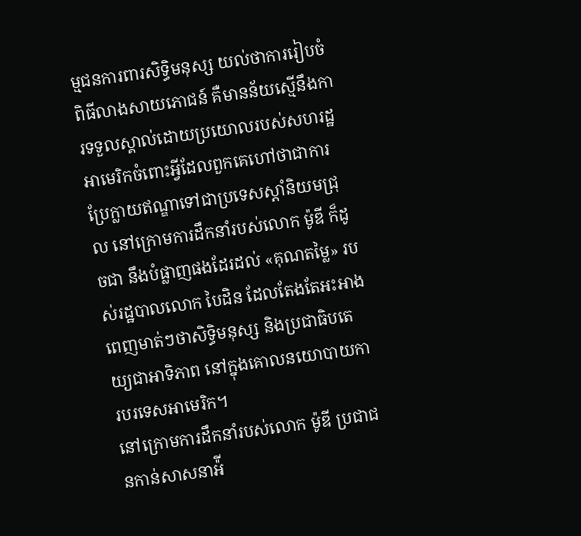ម្មជនការពារសិទ្ធិមនុស្ស យល់ថាការរៀបចំពិធីលាងសាយភោជន៍ គឺមានន័យស្មើនឹងការទទួលស្គាល់ដោយប្រយោលរបស់សហរដ្ឋអាមេរិកចំពោះអ្វីដែលពួកគេហៅថាជាការប្រែក្លាយឥណ្ឌាទៅជាប្រទេសស្ដាំនិយមជ្រុល នៅក្រោមការដឹកនាំរបស់លោក ម៉ូឌី ក៏ដូចជា នឹងបំផ្លាញផងដែរដល់ «គុណតម្លៃ» របស់រដ្ឋបាលលោក បៃដិន ដែលតែងតែអះអាងពេញមាត់ៗថាសិទ្ធិមនុស្ស និងប្រជាធិបតេយ្យជាអាទិភាព នៅក្នុងគោលនយោបាយការបរទេសអាមេរិក។
នៅក្រោមការដឹកនាំរបស់លោក ម៉ូឌី ប្រជាជនកាន់សាសនាអ៉ី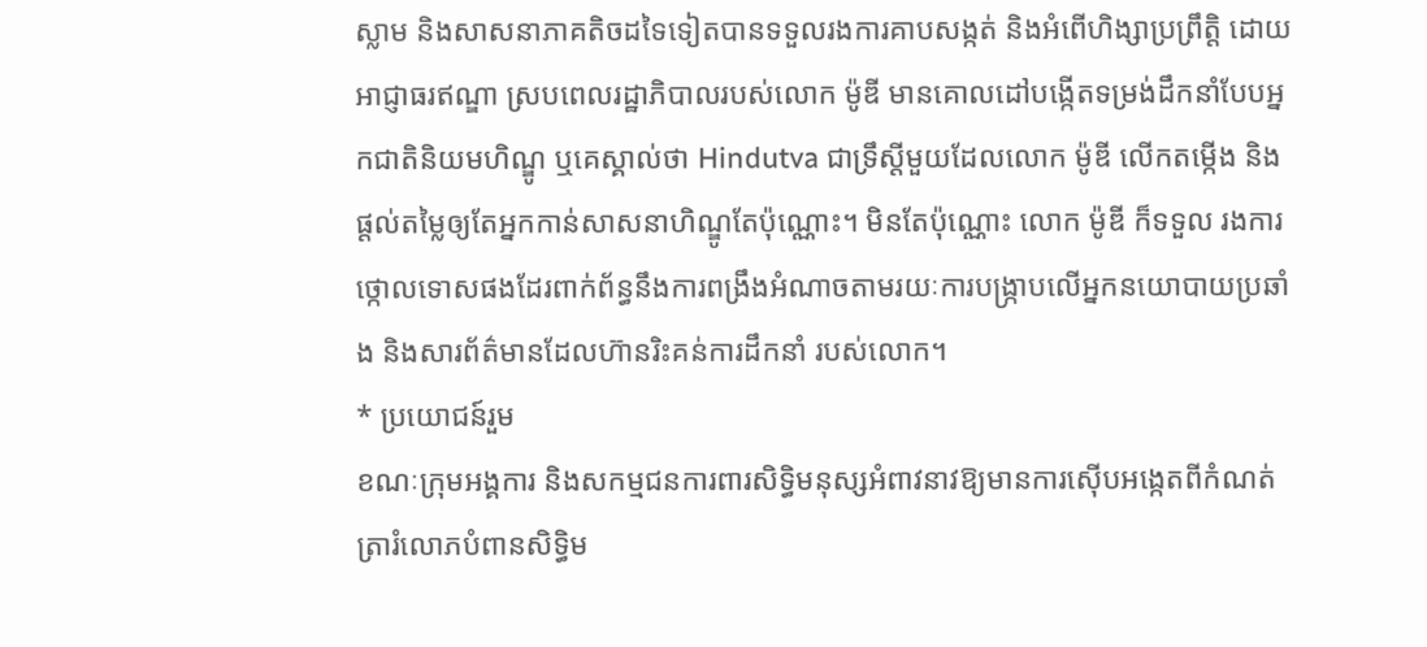ស្លាម និងសាសនាភាគតិចដទៃទៀតបានទទួលរងការគាបសង្កត់ និងអំពើហិង្សាប្រព្រឹត្តិ ដោយអាជ្ញាធរឥណ្ឌា ស្របពេលរដ្ឋាភិបាលរបស់លោក ម៉ូឌី មានគោលដៅបង្កើតទម្រង់ដឹកនាំបែបអ្នកជាតិនិយមហិណ្ឌូ ឬគេស្គាល់ថា Hindutva ជាទ្រឹស្តីមួយដែលលោក ម៉ូឌី លើកតម្កើង និងផ្តល់តម្លៃឲ្យតែអ្នកកាន់សាសនាហិណ្ឌូតែប៉ុណ្ណោះ។ មិនតែប៉ុណ្ណោះ លោក ម៉ូឌី ក៏ទទួល រងការថ្កោលទោសផងដែរពាក់ព័ន្ធនឹងការពង្រឹងអំណាចតាមរយៈការបង្ក្រាបលើអ្នកនយោបាយប្រឆាំង និងសារព័ត៌មានដែលហ៊ានរិះគន់ការដឹកនាំ របស់លោក។
* ប្រយោជន៍រួម
ខណៈក្រុមអង្គការ និងសកម្មជនការពារសិទ្ធិមនុស្សអំពាវនាវឱ្យមានការស៊ើបអង្កេតពីកំណត់ត្រារំលោភបំពានសិទ្ធិម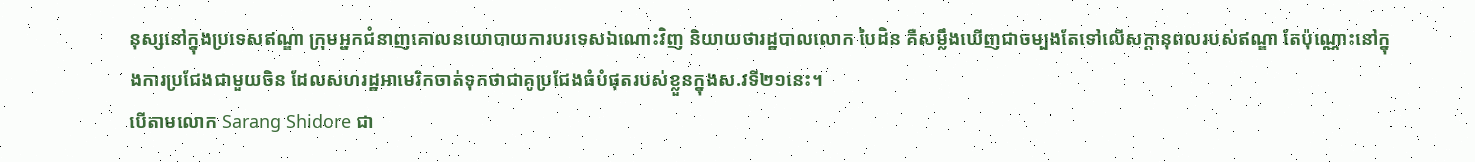នុស្សនៅក្នុងប្រទេសឥណ្ឌា ក្រុមអ្នកជំនាញគោលនយោបាយការបរទេសឯណោះវិញ និយាយថារដ្ឋបាលលោក បៃដិន គឺសម្លឹងឃើញជាចម្បងតែទៅលើសក្តានុពលរបស់ឥណ្ឌា តែប៉ុណ្ណោះនៅក្នុងការប្រជែងជាមួយចិន ដែលសហរដ្ឋអាមេរិកចាត់ទុកថាជាគូប្រជែងធំបំផុតរបស់ខ្លួនក្នុងស.វទី២១នេះ។
បើតាមលោក Sarang Shidore ជា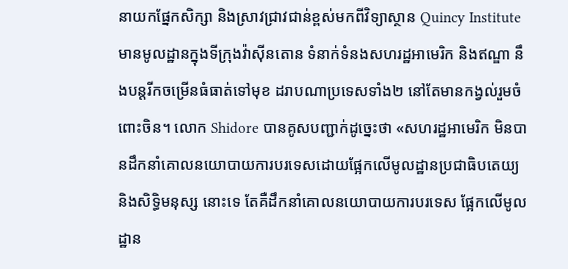នាយកផ្នែកសិក្សា និងស្រាវជ្រាវជាន់ខ្ពស់មកពីវិទ្យាស្ថាន Quincy Institute មានមូលដ្ឋានក្នុងទីក្រុងវ៉ាស៊ីនតោន ទំនាក់ទំនងសហរដ្ឋអាមេរិក និងឥណ្ឌា នឹងបន្តរីកចម្រើនធំធាត់ទៅមុខ ដរាបណាប្រទេសទាំង២ នៅតែមានកង្វល់រួមចំពោះចិន។ លោក Shidore បានគូសបញ្ជាក់ដូច្នេះថា «សហរដ្ឋអាមេរិក មិនបានដឹកនាំគោលនយោបាយការបរទេសដោយផ្អែកលើមូលដ្ឋានប្រជាធិបតេយ្យ និងសិទ្ធិមនុស្ស នោះទេ តែគឺដឹកនាំគោលនយោបាយការបរទេស ផ្អែកលើមូលដ្ឋាន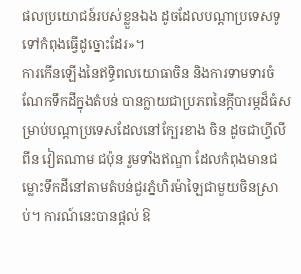ផលប្រយោជន៍របស់ខ្លួនឯង ដូចដែលបណ្ដាប្រទេសទូទៅកំពុងធ្វើដូច្នោះដែរ»។
ការកើនឡើងនៃឥទ្ធិពលយោធាចិន និងការទាមទារចំណែកទឹកដីក្នុងតំបន់ បានក្លាយជាប្រភពនៃក្ដីបារម្ភដ៏ធំសម្រាប់បណ្ដាប្រទេសដែលនៅក្បែរខាង ចិន ដូចជាហ្វីលីពីន វៀតណាម ជប៉ុន រួមទាំងឥណ្ឌា ដែលកំពុងមានជម្លោះទឹកដីនៅតាមតំបន់ជួរភ្នំហិរម៉ាឡៃជាមួយចិនស្រាប់។ ការណ៍នេះបានផ្ដល់ ឱ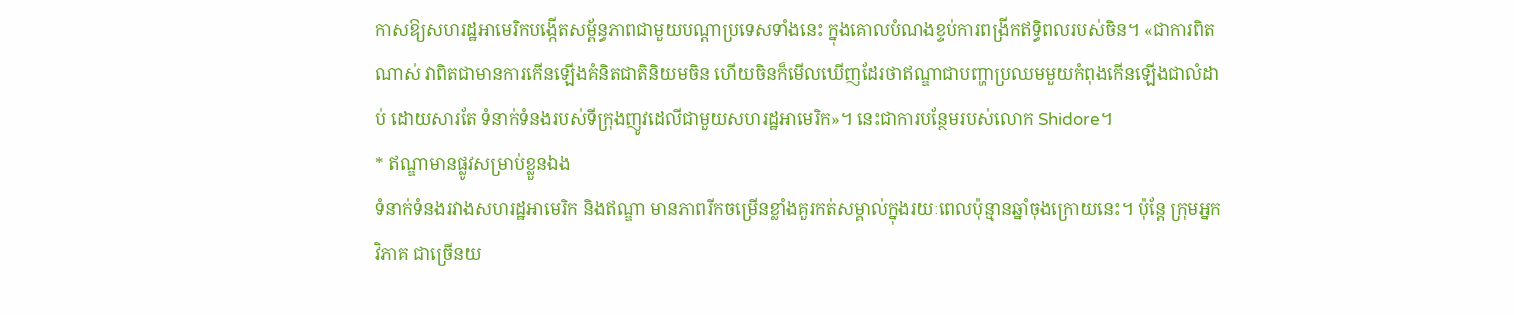កាសឱ្យសហរដ្ឋអាមេរិកបង្កើតសម្ព័ន្ធភាពជាមួយបណ្ដាប្រទេសទាំងនេះ ក្នុងគោលបំណងខ្ទប់ការពង្រីកឥទ្ធិពលរបស់ចិន។ «ជាការពិតណាស់ វាពិតជាមានការកើនឡើងគំនិតជាតិនិយមចិន ហើយចិនក៏មើលឃើញដែរថាឥណ្ឌាជាបញ្ហាប្រឈមមួយកំពុងកើនឡើងជាលំដាប់ ដោយសារតែ ទំនាក់ទំនងរបស់ទីក្រុងញូវដេលីជាមួយសហរដ្ឋអាមេរិក»។ នេះជាការបន្ថែមរបស់លោក Shidore។
* ឥណ្ឌាមានផ្លូវសម្រាប់ខ្លួនឯង
ទំនាក់ទំនងរវាងសហរដ្ឋអាមេរិក និងឥណ្ឌា មានភាពរីកចម្រើនខ្លាំងគួរកត់សម្គាល់ក្នុងរយៈពេលប៉ុន្មានឆ្នាំចុងក្រោយនេះ។ ប៉ុន្តែ ក្រុមអ្នកវិភាគ ជាច្រើនយ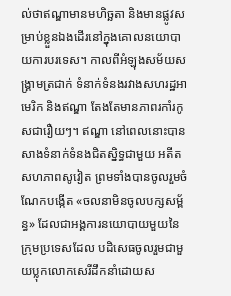ល់ថាឥណ្ឌាមានមហិច្ឆតា និងមានផ្លូវសម្រាប់ខ្លួនឯងដើរនៅក្នុងគោលនយោបាយការបរទេស។ កាលពីអំឡុងសម័យសង្រ្គាមត្រជាក់ ទំនាក់ទំនងរវាងសហរដ្ឋអាមេរិក និងឥណ្ឌា តែងតែមានភាពរកាំរកូសជារឿយៗ។ ឥណ្ឌា នៅពេលនោះបានសាងទំនាក់ទំនងជិតស្និទ្ធជាមួយ អតីតសហភាពសូវៀត ព្រមទាំងបានចូលរួមចំណែកបង្កើត «ចលនាមិនចូលបក្សសម្ព័ន្ធ» ដែលជាអង្គការនយោបាយមួយនៃក្រុមប្រទេសដែល បដិសេធចូលរួមជាមួយប្លុកលោកសេរីដឹកនាំដោយស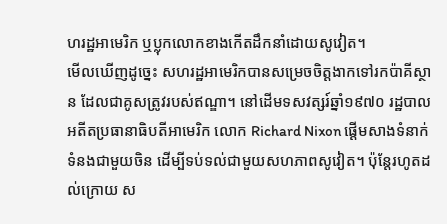ហរដ្ឋអាមេរិក ឬប្លុកលោកខាងកើតដឹកនាំដោយសូវៀត។
មើលឃើញដូច្នេះ សហរដ្ឋអាមេរិកបានសម្រេចចិត្តងាកទៅរកប៉ាគីស្ថាន ដែលជាគូសត្រូវរបស់ឥណ្ឌា។ នៅដើមទសវត្សរ៍ឆ្នាំ១៩៧០ រដ្ឋបាល អតីតប្រធានាធិបតីអាមេរិក លោក Richard Nixon ផ្ដើមសាងទំនាក់ទំនងជាមួយចិន ដើម្បីទប់ទល់ជាមួយសហភាពសូវៀត។ ប៉ុន្តែរហូតដល់ក្រោយ ស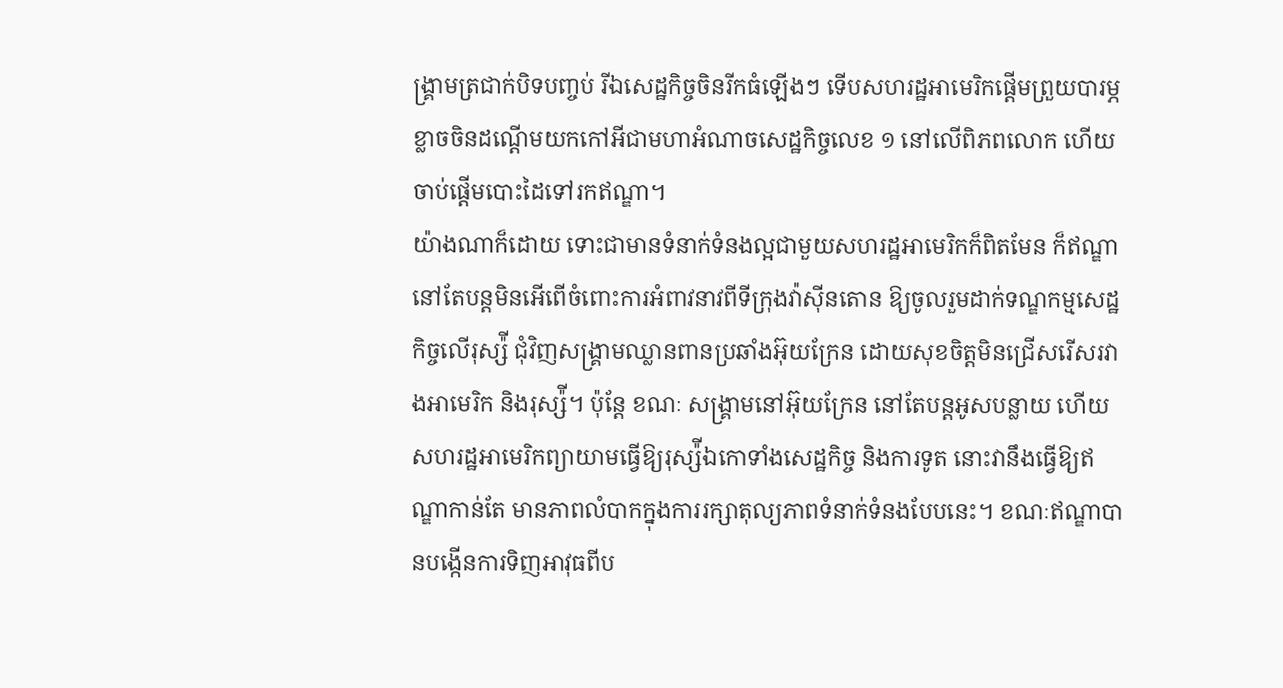ង្រ្គាមត្រជាក់បិទបញ្ចប់ រីឯសេដ្ឋកិច្ចចិនរីកធំឡើងៗ ទើបសហរដ្ឋអាមេរិកផ្ដើមព្រួយបារម្ភខ្លាចចិនដណ្ដើមយកកៅអីជាមហាអំណាចសេដ្ឋកិច្ចលេខ ១ នៅលើពិភពលោក ហើយចាប់ផ្ដើមបោះដៃទៅរកឥណ្ឌា។
យ៉ាងណាក៏ដោយ ទោះជាមានទំនាក់ទំនងល្អជាមួយសហរដ្ឋអាមេរិកក៏ពិតមែន ក៏ឥណ្ឌានៅតែបន្តមិនអើពើចំពោះការអំពាវនាវពីទីក្រុងវ៉ាស៊ីនតោន ឱ្យចូលរួមដាក់ទណ្ឌកម្មសេដ្ឋកិច្ចលើរុស្ស៉ី ជុំវិញសង្រ្គាមឈ្លានពានប្រឆាំងអ៊ុយក្រែន ដោយសុខចិត្តមិនជ្រើសរើសរវាងអាមេរិក និងរុស្ស៉ី។ ប៉ុន្តែ ខណៈ សង្រ្គាមនៅអ៊ុយក្រែន នៅតែបន្តអូសបន្លាយ ហើយសហរដ្ឋអាមេរិកព្យាយាមធ្វើឱ្យរុស្ស៉ីឯកោទាំងសេដ្ឋកិច្ច និងការទូត នោះវានឹងធ្វើឱ្យឥណ្ឌាកាន់តែ មានភាពលំបាកក្នុងការរក្សាតុល្យភាពទំនាក់ទំនងបែបនេះ។ ខណៈឥណ្ឌាបានបង្កើនការទិញអាវុធពីប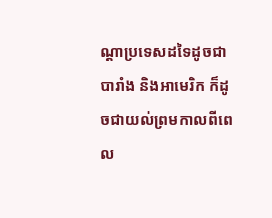ណ្ដាប្រទេសដទៃដូចជាបារាំង និងអាមេរិក ក៏ដូចជាយល់ព្រមកាលពីពេល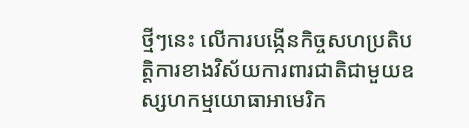ថ្មីៗនេះ លើការបង្កើនកិច្ចសហប្រតិបត្តិការខាងវិស័យការពារជាតិជាមួយឧស្សហកម្មយោធាអាមេរិក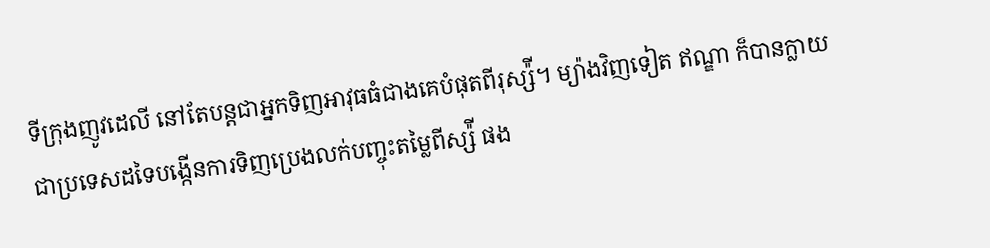ទីក្រុងញូវដេលី នៅតែបន្តជាអ្នកទិញអាវុធធំជាងគេបំផុតពីរុស្ស៉ី។ ម្យ៉ាងវិញទៀត ឥណ្ឌា ក៏បានក្លាយជាប្រទេសដទៃបង្កើនការទិញប្រេងលក់បញ្ចុះតម្លៃពីស្ស៉ី ផង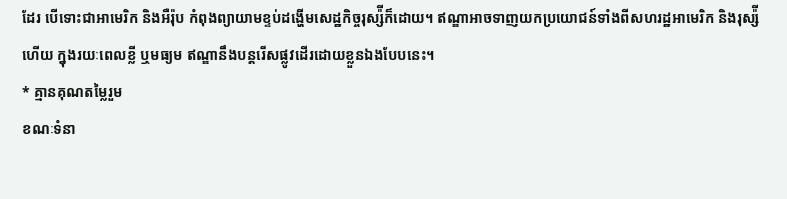ដែរ បើទោះជាអាមេរិក និងអឺរ៉ុប កំពុងព្យាយាមខ្ទប់ដង្ហើមសេដ្ឋកិច្ចរុស្ស៉ីក៏ដោយ។ ឥណ្ឌាអាចទាញយកប្រយោជន៍ទាំងពីសហរដ្ឋអាមេរិក និងរុស្ស៉ី ហើយ ក្នុងរយៈពេលខ្លី ឬមធ្យម ឥណ្ឌានឹងបន្តរើសផ្លូវដើរដោយខ្លួនឯងបែបនេះ។
* គ្មានគុណតម្លៃរួម
ខណៈទំនា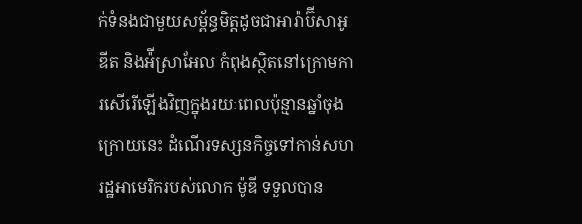ក់ទំនងជាមួយសម្ព័ន្ធមិត្តដូចជាអារ៉ាប៊ីសាអូឌីត និងអ៉ីស្រាអែល កំពុងស្ថិតនៅក្រោមការសើរើឡើងវិញក្នុងរយៈពេលប៉ុន្មានឆ្នាំចុងក្រោយនេះ ដំណើរទស្សនកិច្ចទៅកាន់សហរដ្ឋអាមេរិករបស់លោក ម៉ូឌី ទទួលបាន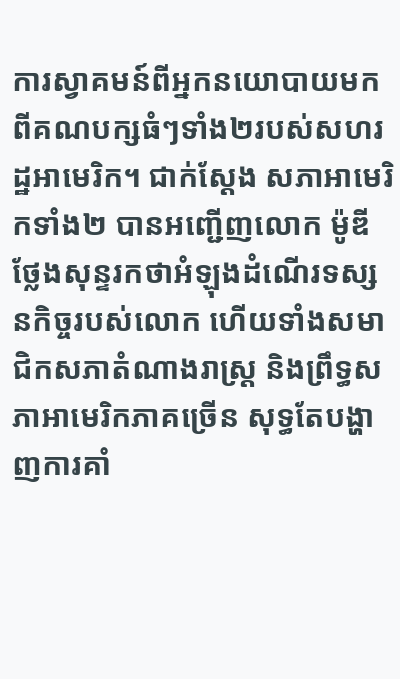ការស្វាគមន៍ពីអ្នកនយោបាយមកពីគណបក្សធំៗទាំង២របស់សហរដ្ឋអាមេរិក។ ជាក់ស្ដែង សភាអាមេរិកទាំង២ បានអញ្ជើញលោក ម៉ូឌី ថ្លែងសុន្ទរកថាអំឡុងដំណើរទស្សនកិច្ចរបស់លោក ហើយទាំងសមាជិកសភាតំណាងរាស្ត្រ និងព្រឹទ្ធសភាអាមេរិកភាគច្រើន សុទ្ធតែបង្ហាញការគាំ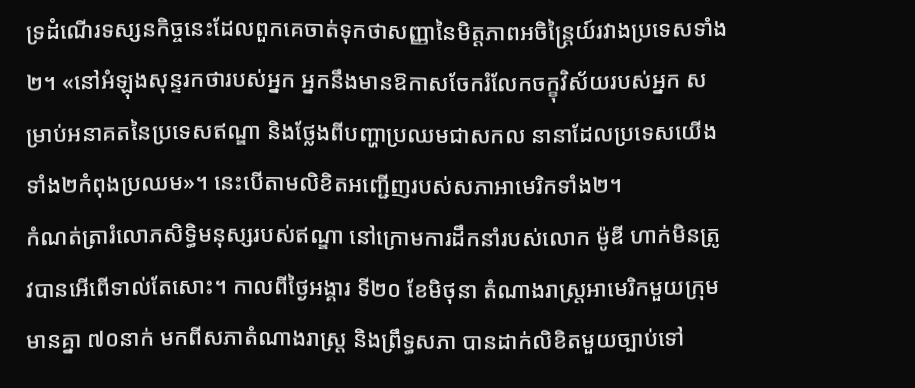ទ្រដំណើរទស្សនកិច្ចនេះដែលពួកគេចាត់ទុកថាសញ្ញានៃមិត្តភាពអចិន្ត្រៃយ៍រវាងប្រទេសទាំង២។ «នៅអំឡុងសុន្ទរកថារបស់អ្នក អ្នកនឹងមានឱកាសចែករំលែកចក្ខុវិស័យរបស់អ្នក សម្រាប់អនាគតនៃប្រទេសឥណ្ឌា និងថ្លែងពីបញ្ហាប្រឈមជាសកល នានាដែលប្រទេសយើងទាំង២កំពុងប្រឈម»។ នេះបើតាមលិខិតអញ្ជើញរបស់សភាអាមេរិកទាំង២។
កំណត់ត្រារំលោភសិទ្ធិមនុស្សរបស់ឥណ្ឌា នៅក្រោមការដឹកនាំរបស់លោក ម៉ូឌី ហាក់មិនត្រូវបានអើពើទាល់តែសោះ។ កាលពីថ្ងៃអង្គារ ទី២០ ខែមិថុនា តំណាងរាស្ត្រអាមេរិកមួយក្រុមមានគ្នា ៧០នាក់ មកពីសភាតំណាងរាស្ត្រ និងព្រឹទ្ធសភា បានដាក់លិខិតមួយច្បាប់ទៅ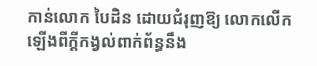កាន់លោក បៃដិន ដោយជំរុញឱ្យ លោកលើកឡើងពីក្ដីកង្វល់ពាក់ព័ន្ធនឹង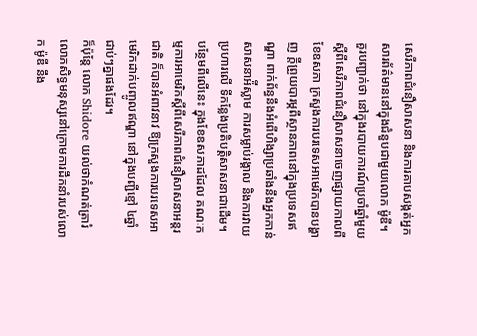សេរីភាពជំនឿសាសនា និងការគាបសង្កត់អ្នកសារព័ត៌មាននៅក្នុងជំនួបជាមួយលោក ម៉ូឌី។
គួរបញ្ជាក់ថា នៅក្នុងរបាយការណ៍ប្រចាំឆ្នាំមួយស្ដីពីសេរីភាពជំនឿសាសនាចេញផ្សាយកាលពីខែឧសភា ក្រសួងការបរទេសអាមេរិកបានបង្ហាញ ក្ដីព្រួយបារម្ភពីស្ថានភាពនៅក្នុងប្រទេសឥណ្ឌា ពាក់ព័ន្ធនឹងអំពើហិង្សាប្រឆាំងនឹងអ្នកកាន់សាសនាអ៉ីស្លាម ការសម្លាប់រង្គាល និងការវាយប្រហារលើ ទីកន្លែងប្រតិបត្តិសាសនាជាដើម។ បន្ថែមពីលើនេះ ក្នុងខែឧសភាដដែល គណៈកម្មការអាមេរិកស្ដីពីសេរីភាពជំនឿសាសនាអន្តរជាតិ ក៏បានអំពាវនាវ ឱ្យក្រសួងការបរទេសអាមេរិកដាក់បញ្ចូលឥណ្ឌា នៅក្នុងបញ្ជីខ្មៅ ៤ឆ្នាំជាប់ៗគ្នាផងដែរ។
ក៏ប៉ុន្តែ លោក Shidore យល់ថាកំណត់ត្រារំលោភសិទ្ធមនុស្សនៅក្រោមការដឹកនាំរបស់លោក ម៉ូឌី នឹង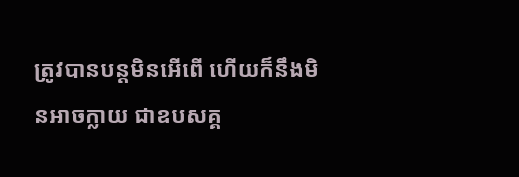ត្រូវបានបន្តមិនអើពើ ហើយក៏នឹងមិនអាចក្លាយ ជាឧបសគ្គ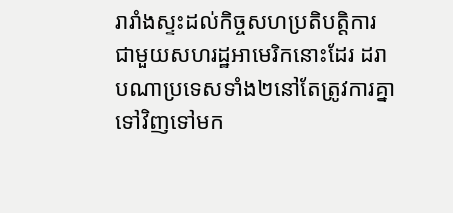រារាំងស្ទះដល់កិច្ចសហប្រតិបត្តិការជាមួយសហរដ្ឋអាមេរិកនោះដែរ ដរាបណាប្រទេសទាំង២នៅតែត្រូវការគ្នាទៅវិញទៅមក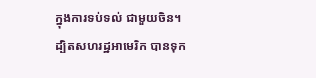ក្នុងការទប់ទល់ ជាមួយចិន។ ដ្បិតសហរដ្ឋអាមេរិក បានទុក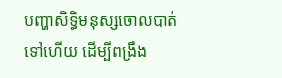បញ្ហាសិទ្ធិមនុស្សចោលបាត់ទៅហើយ ដើម្បីពង្រឹង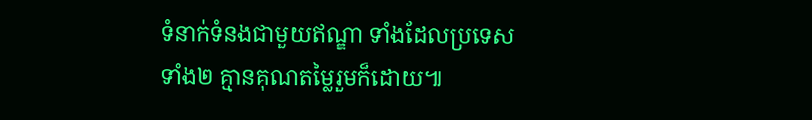ទំនាក់ទំនងជាមួយឥណ្ឌា ទាំងដែលប្រទេសទាំង២ គ្មានគុណតម្លៃរួមក៏ដោយ៕